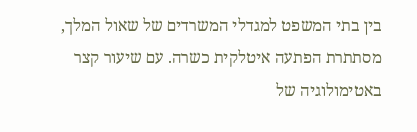בין בתי המשפט למגדלי המשרדים של שאול המלך, מסתתרת הפתעה איטלקית כשרה. עם שיעור קצר באטימולוגיה של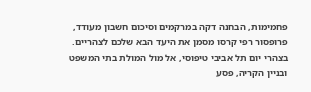פחמימות, הבחנה דקה במרקמים וסיכום חשבון מעודד, פרופסור רפי קרסו מסמן את היעד הבא שלכם לצהריים.
בצהרי יום תל אביבי טיפוסי, אל מול המולת בתי המשפט ובניין הקריה, פסע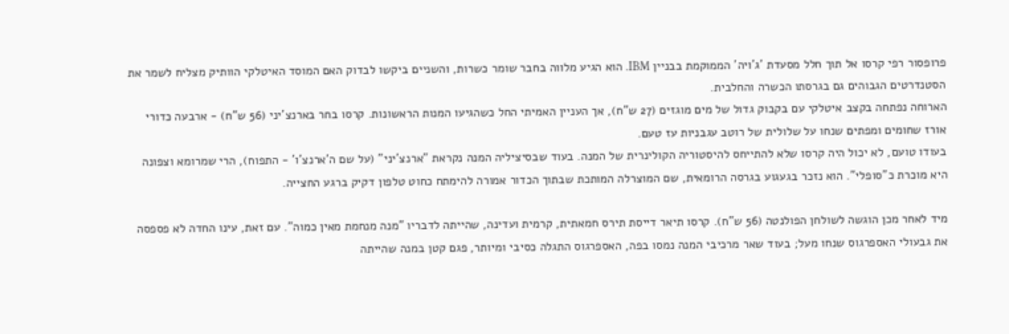פרופסור רפי קרסו אל תוך חלל מסעדת 'ג'ויה' הממוקמת בבניין IBM. הוא הגיע מלווה בחבר שומר כשרות, והשניים ביקשו לבדוק האם המוסד האיטלקי הוותיק מצליח לשמר את הסטנדרטים הגבוהים גם בגרסתו הכשרה והחלבית.
הארוחה נפתחה בקצב איטלקי עם בקבוק גדול של מים מוגזים (27 ש"ח), אך העניין האמיתי החל כשהגיעו המנות הראשונות. קרסו בחר בארנצ'יני (56 ש"ח) - ארבעה כדורי אורז שחומים ומפתים שנחו על שלולית של רוטב עגבניות עז טעם.
בעודו טועם, לא יכול היה קרסו שלא להתייחס להיסטוריה הקולינרית של המנה. בעוד שבסיציליה המנה נקראת "ארנצ'יני" (על שם ה'ארנצ'ו' - התפוח), הרי שמרומא וצפונה היא מוכרת כ"סופלי". הוא נזכר בגעגוע בגרסה הרומאית, שם המוצרלה המותכת שבתוך הכדור אמורה להימתח כחוט טלפון דקיק ברגע החצייה.

מיד לאחר מכן הוגשה לשולחן הפולנטה (56 ש"ח). קרסו תיאר דייסת תירס חמאתית, קרמית ועדינה, שהייתה לדבריו "מנה מנחמת מאין כמוה". עם זאת, עינו החדה לא פספסה את גבעולי האספרגוס שנחו מעל; בעוד שאר מרכיבי המנה נמסו בפה, האספרגוס התגלה כסיבי ומיותר, פגם קטן במנה שהייתה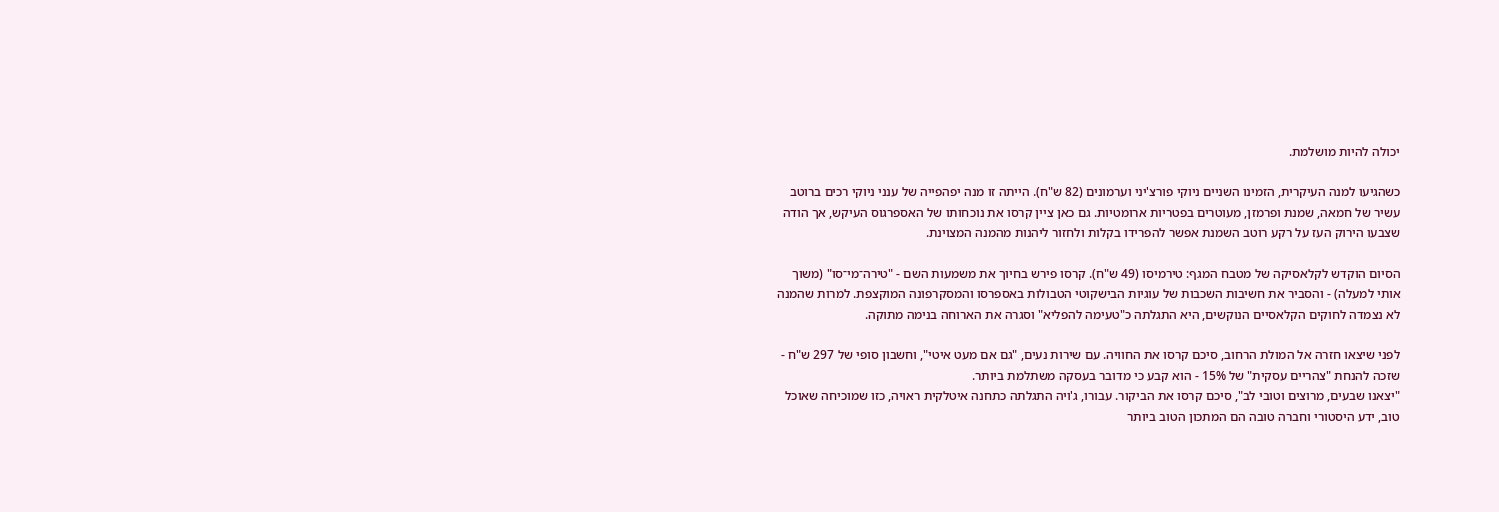יכולה להיות מושלמת.

כשהגיעו למנה העיקרית, הזמינו השניים ניוקי פורצ'יני וערמונים (82 ש"ח). הייתה זו מנה יפהפייה של ענני ניוקי רכים ברוטב עשיר של חמאה, שמנת ופרמזן, מעוטרים בפטריות ארומטיות. גם כאן ציין קרסו את נוכחותו של האספרגוס העיקש, אך הודה שצבעו הירוק העז על רקע רוטב השמנת אפשר להפרידו בקלות ולחזור ליהנות מהמנה המצוינת.

הסיום הוקדש לקלאסיקה של מטבח המגף: טירמיסו (49 ש"ח). קרסו פירש בחיוך את משמעות השם - "טירה־מי־סו" (משוך אותי למעלה) - והסביר את חשיבות השכבות של עוגיות הבישקוטי הטבולות באספרסו והמסקרפונה המוקצפת. למרות שהמנה לא נצמדה לחוקים הקלאסיים הנוקשים, היא התגלתה כ"טעימה להפליא" וסגרה את הארוחה בנימה מתוקה.

לפני שיצאו חזרה אל המולת הרחוב, סיכם קרסו את החוויה. עם שירות נעים, "גם אם מעט איטי", וחשבון סופי של 297 ש"ח - שזכה להנחת "צהריים עסקית" של 15% - הוא קבע כי מדובר בעסקה משתלמת ביותר.
"יצאנו שבעים, מרוצים וטובי לב", סיכם קרסו את הביקור. עבורו, ג'ויה התגלתה כתחנה איטלקית ראויה, כזו שמוכיחה שאוכל טוב, ידע היסטורי וחברה טובה הם המתכון הטוב ביותר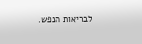לבריאות הנפש.